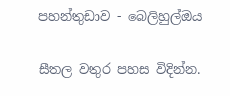පහන්තුඩාව - බෙලිහුල්ඔය

සීතල වතුර පහස විදින්න.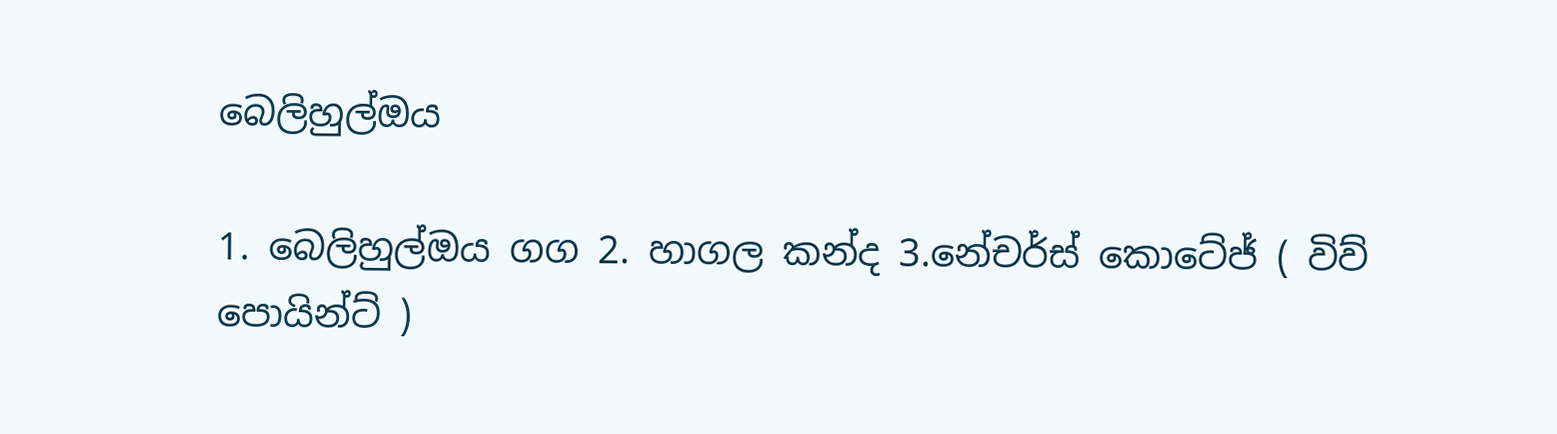බෙලිහුල්ඔය

1. බෙලිහුල්ඔය ගග 2. හාගල කන්ද 3.නේචර්ස් කොටේජ් ( විව් පොයින්ට් )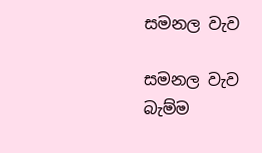සමනල වැව

සමනල වැව බැම්ම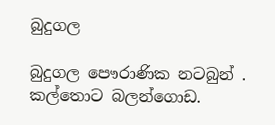බුදුගල

බුදුගල පෞරාණික නටබුන් . කල්තොට බලන්ගොඩ.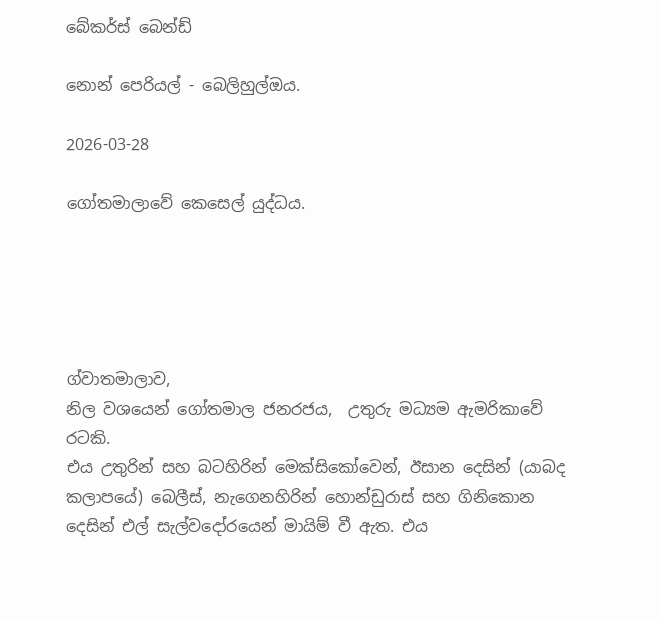බේකර්ස් බෙන්ඩ්

නොන් පෙරියල් - බෙලිහුල්ඔය.

2026-03-28

ගෝතමාලාවේ කෙසෙල් යුද්ධය.





ග්වාතමාලාව,
නිල වශයෙන් ගෝතමාල ජනරජය,  උතුරු මධ්‍යම ඇමරිකාවේ රටකි.
එය උතුරින් සහ බටහිරින් මෙක්සිකෝවෙන්, ඊසාන දෙසින් (යාබද කලාපයේ) බෙලීස්, නැගෙනහිරින් හොන්ඩුරාස් සහ ගිනිකොන දෙසින් එල් සැල්වදෝරයෙන් මායිම් වී ඇත. එය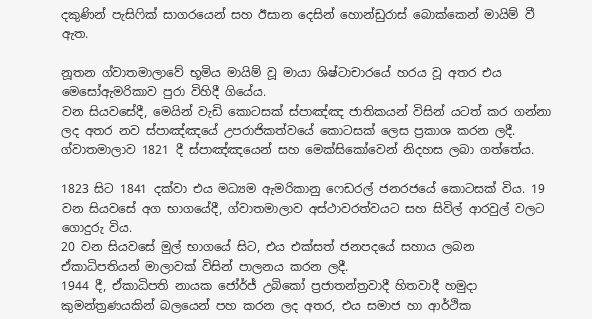දකුණින් පැසිෆික් සාගරයෙන් සහ ඊසාන දෙසින් හොන්ඩුරාස් බොක්කෙන් මායිම් වී ඇත.

නූතන ග්වාතමාලාවේ භූමිය මායිම් වූ මායා ශිෂ්ටාචාරයේ හරය වූ අතර එය මෙසෝඇමරිකාව පුරා විහිදී ගියේය.
වන සියවසේදී, මෙයින් වැඩි කොටසක් ස්පාඤ්ඤ ජාතිකයන් විසින් යටත් කර ගන්නා ලද අතර නව ස්පාඤ්ඤයේ උපරාජිකත්වයේ කොටසක් ලෙස ප්‍රකාශ කරන ලදී. ග්වාතමාලාව 1821 දී ස්පාඤ්ඤයෙන් සහ මෙක්සිකෝවෙන් නිදහස ලබා ගත්තේය.

1823 සිට 1841 දක්වා එය මධ්‍යම ඇමරිකානු ෆෙඩරල් ජනරජයේ කොටසක් විය. 19 වන සියවසේ අග භාගයේදී, ග්වාතමාලාව අස්ථාවරත්වයට සහ සිවිල් ආරවුල් වලට ගොදුරු විය.
20 වන සියවසේ මුල් භාගයේ සිට, එය එක්සත් ජනපදයේ සහාය ලබන ඒකාධිපතියන් මාලාවක් විසින් පාලනය කරන ලදී.
1944 දී, ඒකාධිපති නායක ජෝර්ජ් උබිකෝ ප්‍රජාතන්ත්‍රවාදී හිතවාදී හමුදා කුමන්ත්‍රණයකින් බලයෙන් පහ කරන ලද අතර, එය සමාජ හා ආර්ථික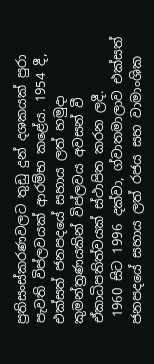ප්‍රතිසංස්කරණවලට තුඩු දුන් දශකයක් පුරා පැවති විප්ලවයක් ආරම්භ කළේය. 1954 දී, එක්සත් ජනපදයේ සහාය ලත් හමුදා කුමන්ත්‍රණයකින් විප්ලවය අවසන් වී ඒකාධිපතිත්වයක් ස්ථාපිත කරන ලදී.
 1960 සිට 1996 දක්වා, ග්වාතමාලාව එක්සත් ජනපදයේ සහාය ලත් රජය සහ වාමාංශික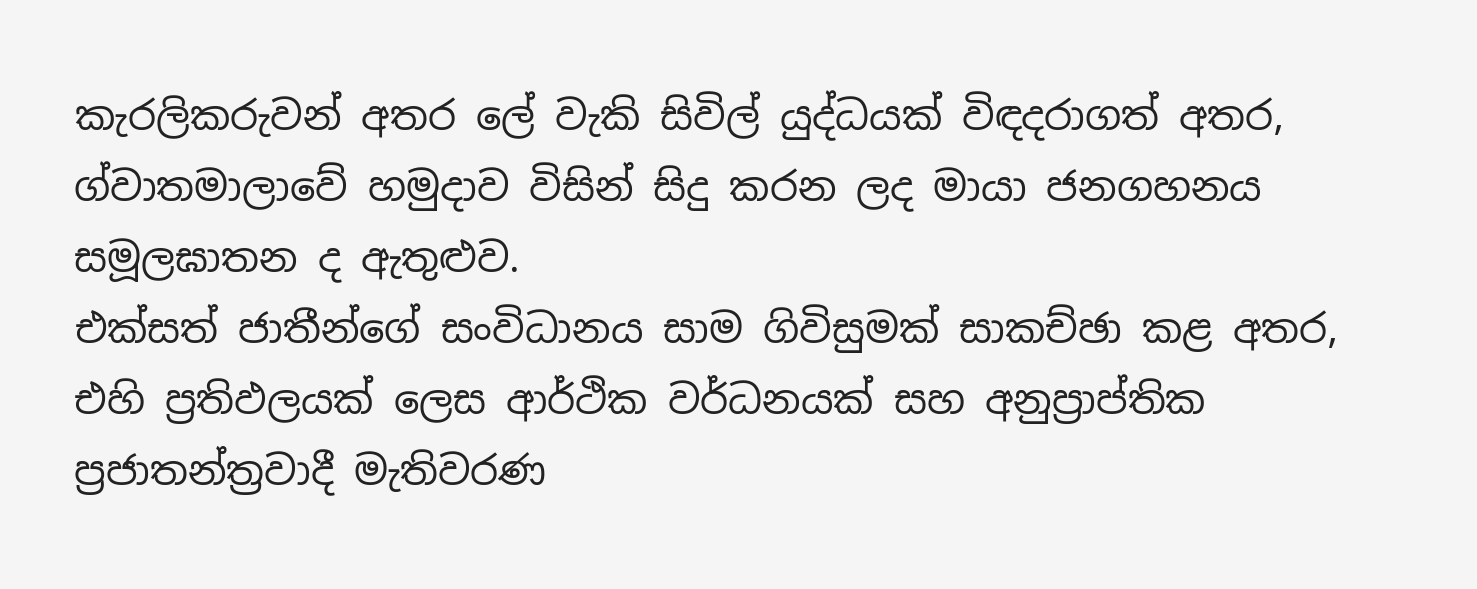කැරලිකරුවන් අතර ලේ වැකි සිවිල් යුද්ධයක් විඳදරාගත් අතර, ග්වාතමාලාවේ හමුදාව විසින් සිදු කරන ලද මායා ජනගහනය සමූලඝාතන ද ඇතුළුව.
එක්සත් ජාතීන්ගේ සංවිධානය සාම ගිවිසුමක් සාකච්ඡා කළ අතර, එහි ප්‍රතිඵලයක් ලෙස ආර්ථික වර්ධනයක් සහ අනුප්‍රාප්තික ප්‍රජාතන්ත්‍රවාදී මැතිවරණ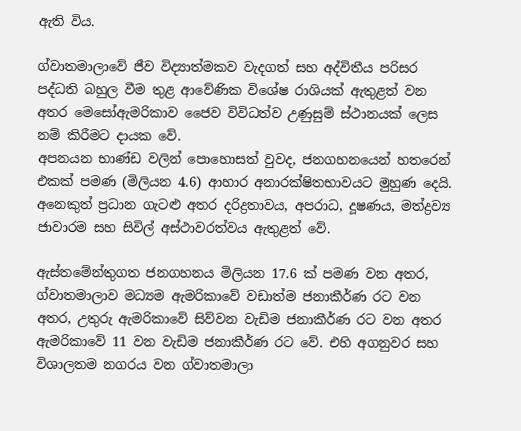ඇති විය.

ග්වාතමාලාවේ ජීව විද්‍යාත්මකව වැදගත් සහ අද්විතීය පරිසර පද්ධති බහුල වීම තුළ ආවේණික විශේෂ රාශියක් ඇතුළත් වන අතර මෙසෝඇමරිකාව ජෛව විවිධත්ව උණුසුම් ස්ථානයක් ලෙස නම් කිරීමට දායක වේ.
අපනයන භාණ්ඩ වලින් පොහොසත් වුවද, ජනගහනයෙන් හතරෙන් එකක් පමණ (මිලියන 4.6) ආහාර අනාරක්ෂිතභාවයට මුහුණ දෙයි. අනෙකුත් ප්‍රධාන ගැටළු අතර දරිද්‍රතාවය, අපරාධ, දූෂණය, මත්ද්‍රව්‍ය ජාවාරම සහ සිවිල් අස්ථාවරත්වය ඇතුළත් වේ.

ඇස්තමේන්තුගත ජනගහනය මිලියන 17.6 ක් පමණ වන අතර,  ග්වාතමාලාව මධ්‍යම ඇමරිකාවේ වඩාත්ම ජනාකීර්ණ රට වන අතර, උතුරු ඇමරිකාවේ සිව්වන වැඩිම ජනාකීර්ණ රට වන අතර ඇමරිකාවේ 11 වන වැඩිම ජනාකීර්ණ රට වේ. එහි අගනුවර සහ විශාලතම නගරය වන ග්වාතමාලා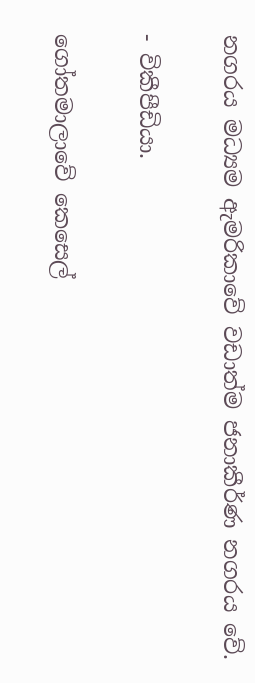නගරය මධ්‍යම ඇමරිකාවේ වඩාත්ම ජනාකීර්ණ නගරය වේ.

- විකීපීඩියා.

ගෝතමාලාවේ කෙසෙල්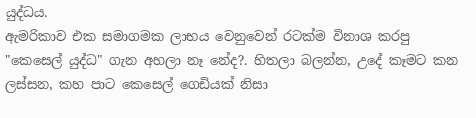යුද්ධය.
ඇමරිකාව එක සමාගමක ලාභය වෙනුවෙන් රටක්ම විනාශ කරපු "කෙසෙල් යුද්ධ" ගැන අහලා නෑ නේද?. හිතලා බලන්න, උදේ කෑමට කන ලස්සන, කහ පාට කෙසෙල් ගෙඩියක් නිසා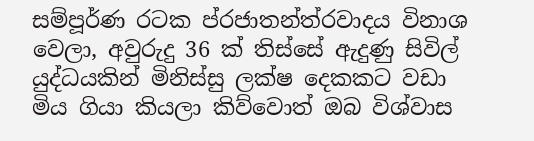සම්පූර්ණ රටක ප්රජාතන්ත්රවාදය විනාශ වෙලා, අවුරුදු 36 ක් තිස්සේ ඇදුණු සිවිල් යුද්ධයකින් මිනිස්සු ලක්ෂ දෙකකට වඩා මිය ගියා කියලා කිව්වොත් ඔබ විශ්වාස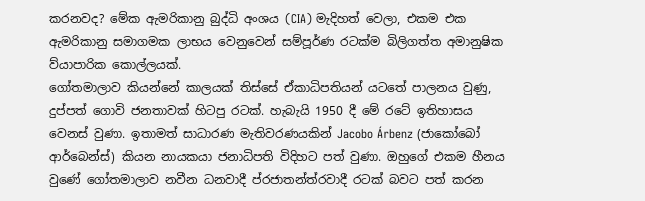කරනවද? මේක ඇමරිකානු බුද්ධි අංශය (CIA) මැදිහත් වෙලා, එකම එක ඇමරිකානු සමාගමක ලාභය වෙනුවෙන් සම්පූර්ණ රටක්ම බිලිගත්ත අමානුෂික ව්යාපාරික කොල්ලයක්.
ගෝතමාලාව කියන්නේ කාලයක් තිස්සේ ඒකාධිපතියන් යටතේ පාලනය වුණු, දුප්පත් ගොවි ජනතාවක් හිටපු රටක්. හැබැයි 1950 දී මේ රටේ ඉතිහාසය වෙනස් වුණා. ඉතාමත් සාධාරණ මැතිවරණයකින් Jacobo Árbenz (ජාකෝබෝ ආර්බෙන්ස්) කියන නායකයා ජනාධිපති විදිහට පත් වුණා. ඔහුගේ එකම හීනය වුණේ ගෝතමාලාව නවීන ධනවාදී ප්රජාතන්ත්රවාදී රටක් බවට පත් කරන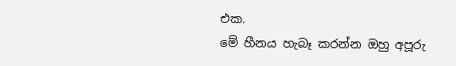එක.
මේ හීනය හැබෑ කරන්න ඔහු අපූරු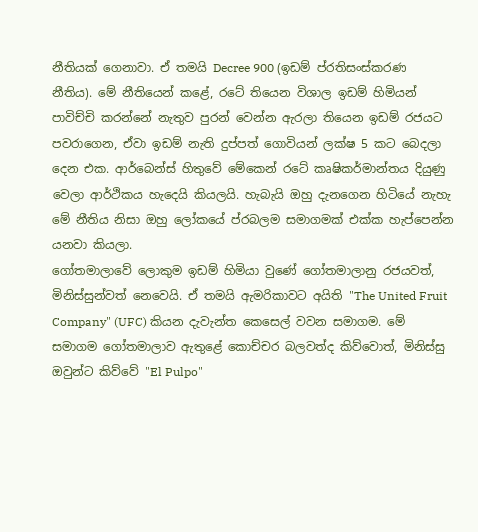නීතියක් ගෙනාවා. ඒ තමයි Decree 900 (ඉඩම් ප්රතිසංස්කරණ නීතිය). මේ නීතියෙන් කළේ, රටේ තියෙන විශාල ඉඩම් හිමියන් පාවිච්චි කරන්නේ නැතුව පුරන් වෙන්න ඇරලා තියෙන ඉඩම් රජයට පවරාගෙන, ඒවා ඉඩම් නැති දුප්පත් ගොවියන් ලක්ෂ 5 කට බෙදලා දෙන එක. ආර්බෙන්ස් හිතුවේ මේකෙන් රටේ කෘෂිකර්මාන්තය දියුණු වෙලා ආර්ථිකය හැදෙයි කියලයි. හැබැයි ඔහු දැනගෙන හිටියේ නැහැ මේ නීතිය නිසා ඔහු ලෝකයේ ප්රබලම සමාගමක් එක්ක හැප්පෙන්න යනවා කියලා.
ගෝතමාලාවේ ලොකුම ඉඩම් හිමියා වුණේ ගෝතමාලානු රජයවත්, මිනිස්සුන්වත් නෙවෙයි. ඒ තමයි ඇමරිකාවට අයිති "The United Fruit Company" (UFC) කියන දැවැන්ත කෙසෙල් වවන සමාගම. මේ සමාගම ගෝතමාලාව ඇතුළේ කොච්චර බලවත්ද කිව්වොත්, මිනිස්සු ඔවුන්ට කිව්වේ "El Pulpo"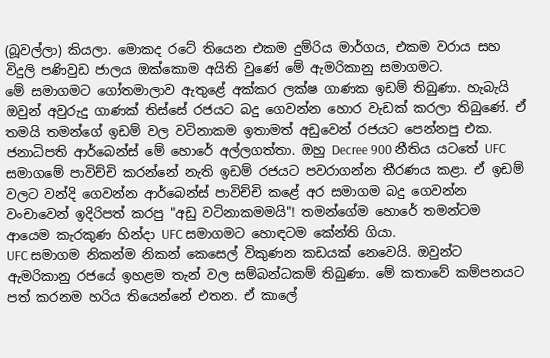(බූවල්ලා) කියලා. මොකද රටේ තියෙන එකම දුම්රිය මාර්ගය, එකම වරාය සහ විදුලි පණිවුඩ ජාලය ඔක්කොම අයිති වුණේ මේ ඇමරිකානු සමාගමට.
මේ සමාගමට ගෝතමාලාව ඇතුළේ අක්කර ලක්ෂ ගාණක ඉඩම් තිබුණා. හැබැයි ඔවුන් අවුරුදු ගාණක් තිස්සේ රජයට බදු ගෙවන්න හොර වැඩක් කරලා තිබුණේ. ඒ තමයි තමන්ගේ ඉඩම් වල වටිනාකම ඉතාමත් අඩුවෙන් රජයට පෙන්නපු එක.
ජනාධිපති ආර්බෙන්ස් මේ හොරේ අල්ලගත්තා. ඔහු Decree 900 නීතිය යටතේ UFC සමාගමේ පාවිච්චි කරන්නේ නැති ඉඩම් රජයට පවරාගන්න තීරණය කළා. ඒ ඉඩම් වලට වන්දි ගෙවන්න ආර්බෙන්ස් පාවිච්චි කළේ අර සමාගම බදු ගෙවන්න වංචාවෙන් ඉදිරිපත් කරපු "අඩු වටිනාකමමයි"! තමන්ගේම හොරේ තමන්ටම ආයෙම කැරකුණ හින්දා UFC සමාගමට හොඳටම කේන්ති ගියා.
UFC සමාගම නිකන්ම නිකන් කෙසෙල් විකුණන කඩයක් නෙවෙයි. ඔවුන්ට ඇමරිකානු රජයේ ඉහළම තැන් වල සම්බන්ධකම් තිබුණා. මේ කතාවේ කම්පනයට පත් කරනම හරිය තියෙන්නේ එතන. ඒ කාලේ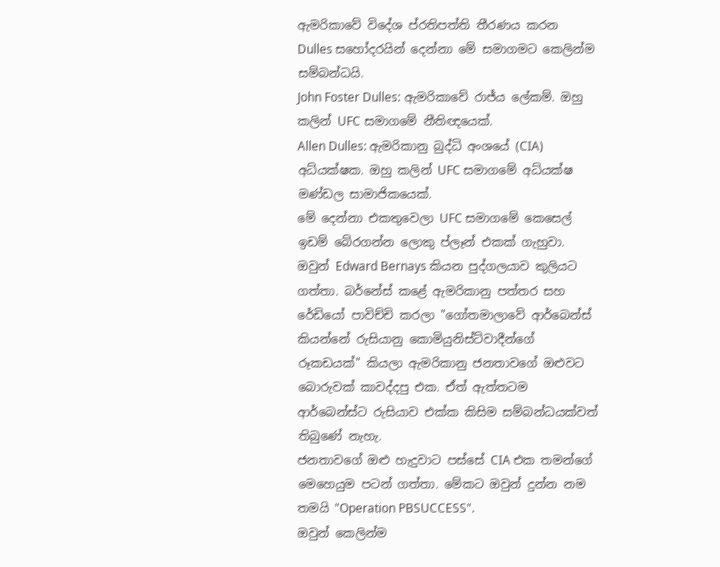ඇමරිකාවේ විදේශ ප්රතිපත්ති තීරණය කරන Dulles සහෝදරයින් දෙන්නා මේ සමාගමට කෙලින්ම සම්බන්ධයි.
John Foster Dulles: ඇමරිකාවේ රාජ්ය ලේකම්. ඔහු කලින් UFC සමාගමේ නීතිඥයෙක්.
Allen Dulles: ඇමරිකානු බුද්ධි අංශයේ (CIA) අධ්යක්ෂක. ඔහු කලින් UFC සමාගමේ අධ්යක්ෂ මණ්ඩල සාමාජිකයෙක්.
මේ දෙන්නා එකතුවෙලා UFC සමාගමේ කෙසෙල් ඉඩම් බේරගන්න ලොකු ප්ලෑන් එකක් ගැහුවා. ඔවුන් Edward Bernays කියන පුද්ගලයාව කුලියට ගත්තා. බර්නේස් කළේ ඇමරිකානු පත්තර සහ රේඩියෝ පාවිච්චි කරලා "ගෝතමාලාවේ ආර්බෙන්ස් කියන්නේ රුසියානු කොමියුනිස්ට්වාදීන්ගේ රූකඩයක්" කියලා ඇමරිකානු ජනතාවගේ ඔළුවට බොරුවක් කාවද්දපු එක. ඒත් ඇත්තටම ආර්බෙන්ස්ට රුසියාව එක්ක කිසිම සම්බන්ධයක්වත් තිබුණේ නැහැ.
ජනතාවගේ ඔළු හැදුවාට පස්සේ CIA එක තමන්ගේ මෙහෙයුම පටන් ගත්තා. මේකට ඔවුන් දුන්න නම තමයි "Operation PBSUCCESS".
ඔවුන් කෙලින්ම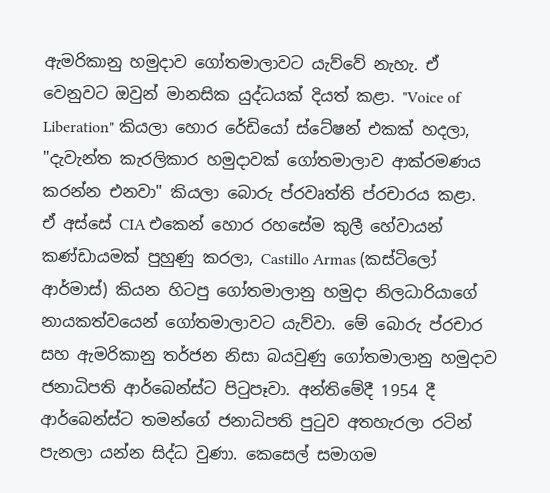ඇමරිකානු හමුදාව ගෝතමාලාවට යැව්වේ නැහැ. ඒ වෙනුවට ඔවුන් මානසික යුද්ධයක් දියත් කළා. "Voice of Liberation" කියලා හොර රේඩියෝ ස්ටේෂන් එකක් හදලා, "දැවැන්ත කැරලිකාර හමුදාවක් ගෝතමාලාව ආක්රමණය කරන්න එනවා" කියලා බොරු ප්රවෘත්ති ප්රචාරය කළා.
ඒ අස්සේ CIA එකෙන් හොර රහසේම කුලී හේවායන් කණ්ඩායමක් පුහුණු කරලා, Castillo Armas (කස්ටිලෝ ආර්මාස්) කියන හිටපු ගෝතමාලානු හමුදා නිලධාරියාගේ නායකත්වයෙන් ගෝතමාලාවට යැව්වා. මේ බොරු ප්රචාර සහ ඇමරිකානු තර්ජන නිසා බයවුණු ගෝතමාලානු හමුදාව ජනාධිපති ආර්බෙන්ස්ට පිටුපෑවා. අන්තිමේදී 1954 දී ආර්බෙන්ස්ට තමන්ගේ ජනාධිපති පුටුව අතහැරලා රටින් පැනලා යන්න සිද්ධ වුණා. කෙසෙල් සමාගම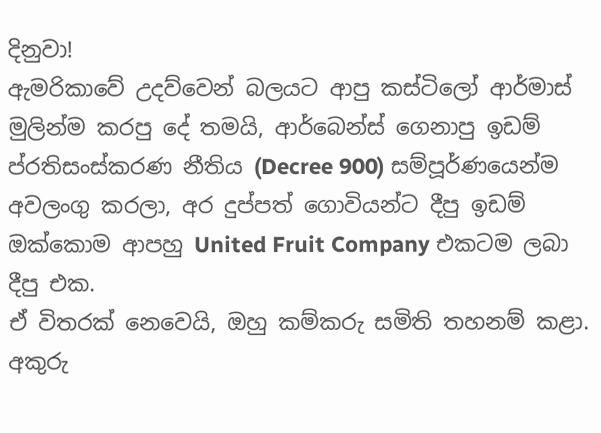දිනුවා!
ඇමරිකාවේ උදව්වෙන් බලයට ආපු කස්ටිලෝ ආර්මාස් මුලින්ම කරපු දේ තමයි, ආර්බෙන්ස් ගෙනාපු ඉඩම් ප්රතිසංස්කරණ නීතිය (Decree 900) සම්පූර්ණයෙන්ම අවලංගු කරලා, අර දුප්පත් ගොවියන්ට දීපු ඉඩම් ඔක්කොම ආපහු United Fruit Company එකටම ලබා දීපු එක.
ඒ විතරක් නෙවෙයි, ඔහු කම්කරු සමිති තහනම් කළා. අකුරු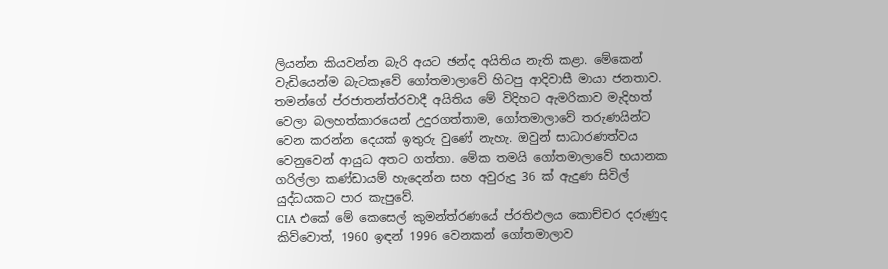ලියන්න කියවන්න බැරි අයට ඡන්ද අයිතිය නැති කළා. මේකෙන් වැඩියෙන්ම බැටකෑවේ ගෝතමාලාවේ හිටපු ආදිවාසී මායා ජනතාව.
තමන්ගේ ප්රජාතන්ත්රවාදී අයිතිය මේ විදිහට ඇමරිකාව මැදිහත් වෙලා බලහත්කාරයෙන් උදුරගත්තාම, ගෝතමාලාවේ තරුණයින්ට වෙන කරන්න දෙයක් ඉතුරු වුණේ නැහැ. ඔවුන් සාධාරණත්වය වෙනුවෙන් ආයුධ අතට ගත්තා. මේක තමයි ගෝතමාලාවේ භයානක ගරිල්ලා කණ්ඩායම් හැදෙන්න සහ අවුරුදු 36 ක් ඇදුණ සිවිල් යුද්ධයකට පාර කැපුවේ.
CIA එකේ මේ කෙසෙල් කුමන්ත්රණයේ ප්රතිඵලය කොච්චර දරුණුද කිව්වොත්, 1960 ඉඳන් 1996 වෙනකන් ගෝතමාලාව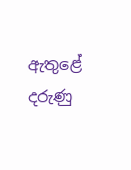ඇතුළේ දරුණු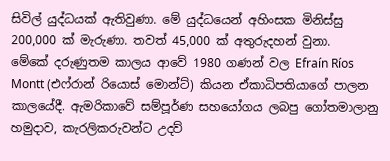සිවිල් යුද්ධයක් ඇතිවුණා. මේ යුද්ධයෙන් අහිංසක මිනිස්සු 200,000 ක් මැරුණා. තවත් 45,000 ක් අතුරුදහන් වුනා.
මේකේ දරුණුතම කාලය ආවේ 1980 ගණන් වල Efraín Ríos Montt (එෆ්රාන් රියොස් මොන්ට්) කියන ඒකාධිපතියාගේ පාලන කාලයේදී. ඇමරිකාවේ සම්පූර්ණ සහයෝගය ලබපු ගෝතමාලානු හමුදාව, කැරලිකරුවන්ට උදව්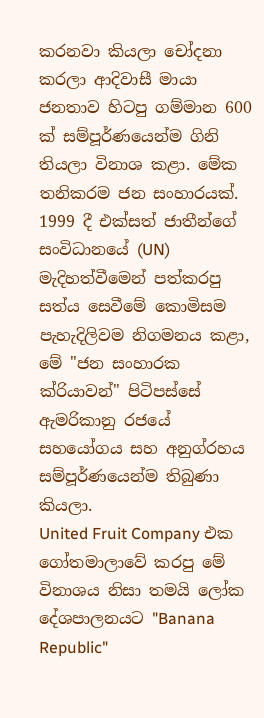කරනවා කියලා චෝදනා කරලා ආදිවාසී මායා ජනතාව හිටපු ගම්මාන 600 ක් සම්පූර්ණයෙන්ම ගිනි තියලා විනාශ කළා. මේක තනිකරම ජන සංහාරයක්.
1999 දී එක්සත් ජාතීන්ගේ සංවිධානයේ (UN) මැදිහත්වීමෙන් පත්කරපු සත්ය සෙවීමේ කොමිසම පැහැදිලිවම නිගමනය කළා, මේ "ජන සංහාරක ක්රියාවන්" පිටිපස්සේ ඇමරිකානු රජයේ සහයෝගය සහ අනුග්රහය සම්පූර්ණයෙන්ම තිබුණා කියලා.
United Fruit Company එක ගෝතමාලාවේ කරපු මේ විනාශය නිසා තමයි ලෝක දේශපාලනයට "Banana Republic"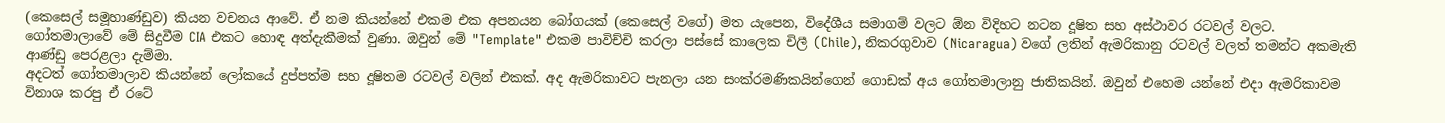(කෙසෙල් සමූහාණ්ඩුව) කියන වචනය ආවේ. ඒ නම කියන්නේ එකම එක අපනයන බෝගයක් (කෙසෙල් වගේ) මත යැපෙන, විදේශීය සමාගම් වලට ඕන විදිහට නටන දූෂිත සහ අස්ථාවර රටවල් වලට.
ගෝතමාලාවේ මේ සිදුවීම CIA එකට හොඳ අත්දැකීමක් වුණා. ඔවුන් මේ "Template" එකම පාවිච්චි කරලා පස්සේ කාලෙක චිලී (Chile), නිකරගුවාව (Nicaragua) වගේ ලතින් ඇමරිකානු රටවල් වලත් තමන්ට අකමැති ආණ්ඩු පෙරළලා දැම්මා.
අදටත් ගෝතමාලාව කියන්නේ ලෝකයේ දුප්පත්ම සහ දූෂිතම රටවල් වලින් එකක්. අද ඇමරිකාවට පැනලා යන සංක්රමණිකයින්ගෙන් ගොඩක් අය ගෝතමාලානු ජාතිකයින්. ඔවුන් එහෙම යන්නේ එදා ඇමරිකාවම විනාශ කරපු ඒ රටේ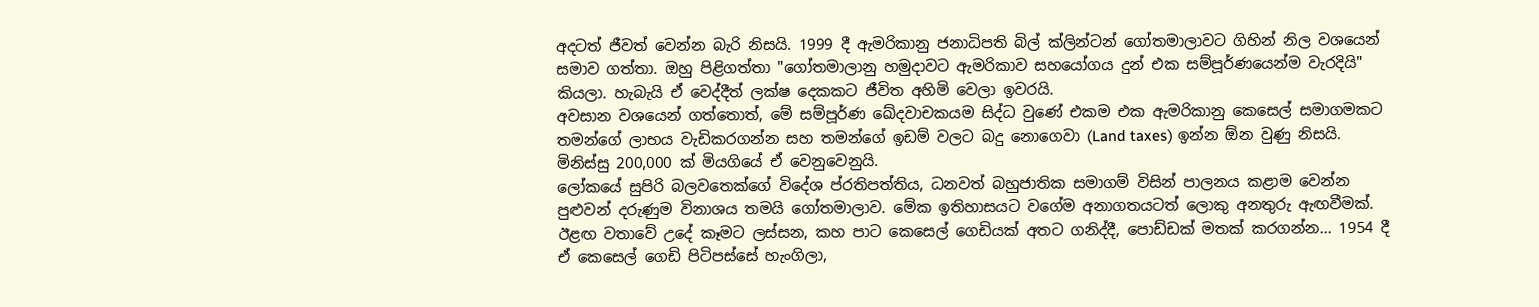අදටත් ජීවත් වෙන්න බැරි නිසයි. 1999 දී ඇමරිකානු ජනාධිපති බිල් ක්ලින්ටන් ගෝතමාලාවට ගිහින් නිල වශයෙන් සමාව ගත්තා. ඔහු පිළිගත්තා "ගෝතමාලානු හමුදාවට ඇමරිකාව සහයෝගය දුන් එක සම්පූර්ණයෙන්ම වැරදියි" කියලා. හැබැයි ඒ වෙද්දීත් ලක්ෂ දෙකකට ජීවිත අහිමි වෙලා ඉවරයි.
අවසාන වශයෙන් ගත්තොත්, මේ සම්පූර්ණ ඛේදවාචකයම සිද්ධ වුණේ එකම එක ඇමරිකානු කෙසෙල් සමාගමකට තමන්ගේ ලාභය වැඩිකරගන්න සහ තමන්ගේ ඉඩම් වලට බදු නොගෙවා (Land taxes) ඉන්න ඕන වුණු නිසයි. මිනිස්සු 200,000 ක් මියගියේ ඒ වෙනුවෙනුයි.
ලෝකයේ සුපිරි බලවතෙක්ගේ විදේශ ප්රතිපත්තිය, ධනවත් බහුජාතික සමාගම් විසින් පාලනය කළාම වෙන්න පුළුවන් දරුණුම විනාශය තමයි ගෝතමාලාව. මේක ඉතිහාසයට වගේම අනාගතයටත් ලොකු අනතුරු ඇඟවීමක්.
ඊළඟ වතාවේ උදේ කෑමට ලස්සන, කහ පාට කෙසෙල් ගෙඩියක් අතට ගනිද්දී, පොඩ්ඩක් මතක් කරගන්න... 1954 දී ඒ කෙසෙල් ගෙඩි පිටිපස්සේ හැංගිලා,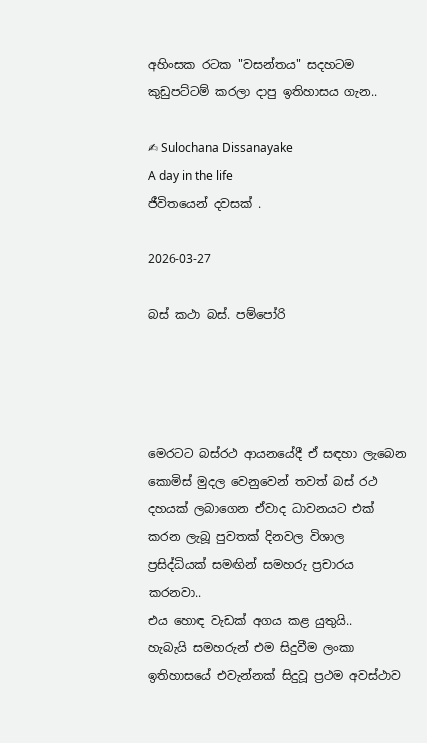අහිංසක රටක "වසන්තය" සදහටම කුඩුපට්ටම් කරලා දාපු ඉතිහාසය ගැන..

✍ Sulochana Dissanayake
A day in the life
ජීවිතයෙන් දවසක් .

2026-03-27

බස් කථා බස්. පම්පෝරි




මෙරටට බස්රථ ආයනයේදී ඒ සඳහා ලැබෙන කොමිස් මුදල වෙනුවෙන් තවත් බස් රථ දහයක් ලබාගෙන ඒවාද ධාවනයට එක් කරන ලැබූ පුවතක් දිනවල විශාල ප්‍රසිද්ධියක් සමඟින් සමහරු ප්‍රචාරය කරනවා..
එය හොඳ වැඩක් අගය කළ යුතුයි..
හැබැයි සමහරුන් එම සිදුවීම ලංකා ඉතිහාසයේ එවැන්නක් සිදුවූ ප්‍රථම අවස්ථාව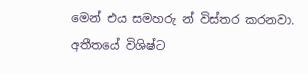මෙන් එය සමහරු න් විස්තර කරනවා.
අතීතයේ විශිෂ්ට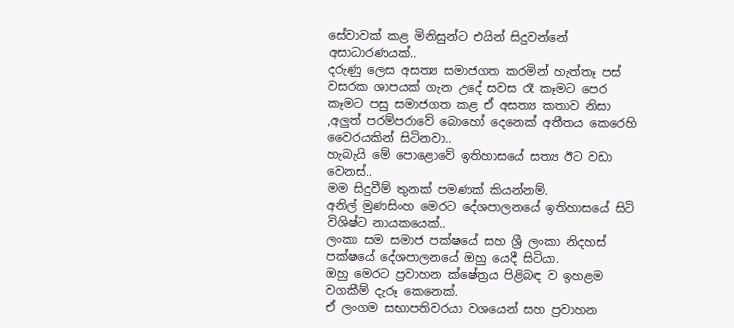සේවාවක් කළ මිනිසුන්ට එයින් සිදුවන්නේ අසාධාරණයක්..
දරුණු ලෙස අසත්‍ය සමාජගත කරමින් හැත්තෑ පස් වසරක ශාපයක් ගැන උදේ සවස රෑ කෑමට පෙර කෑමට පසු සමාජගත කළ ඒ අසත්‍ය කතාව නිසා ,අලුත් පරම්පරාවේ බොහෝ දෙනෙක් අතීතය කෙරෙහි වෛරයකින් සිටිනවා..
හැබැයි මේ පොළොවේ ඉතිහාසයේ සත්‍ය ඊට වඩා වෙනස්..
මම සිදුවීම් තුනක් පමණක් කියන්නම්.
අනිල් මුණසිංහ මෙරට දේශපාලනයේ ඉතිහාසයේ සිටි විශිෂ්ට නායකයෙක්..
ලංකා සම සමාජ පක්ෂයේ සහ ශ්‍රී ලංකා නිදහස් පක්ෂයේ දේශපාලනයේ ඔහු යෙදී සිටියා.
ඔහු මෙරට ප්‍රවාහන ක්ෂේත්‍රය පිළිබඳ ව ඉහළම වගකීම් දැරූ කෙනෙක්.
ඒ ලංගම සභාපතිවරයා වශයෙන් සහ ප්‍රවාහන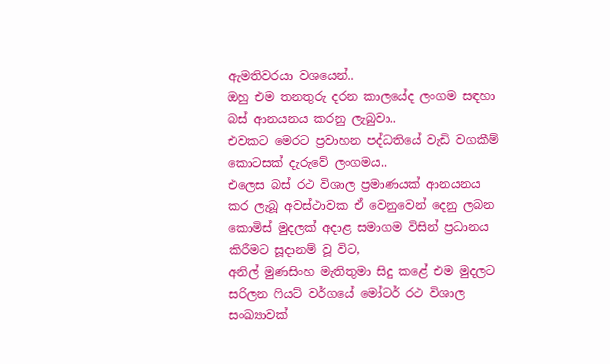ඇමතිවරයා වශයෙන්..
ඔහු එම තනතුරු දරන කාලයේද ලංගම සඳහා බස් ආනයනය කරනු ලැබුවා..
එවකට මෙරට ප්‍රවාහන පද්ධතියේ වැඩි වගකීම් කොටසක් දැරුවේ ලංගමය..
එලෙස බස් රථ විශාල ප්‍රමාණයක් ආනයනය කර ලැබූ අවස්ථාවක ඒ වෙනුවෙන් දෙනු ලබන කොමිස් මුදලක් අදාළ සමාගම විසින් ප්‍රධානය කිරීමට සූදානම් වූ විට,
අනිල් මුණසිංහ මැතිතුමා සිදු කළේ එම මුදලට සරිලන ෆියට් වර්ගයේ මෝටර් රථ විශාල සංඛ්‍යාවක්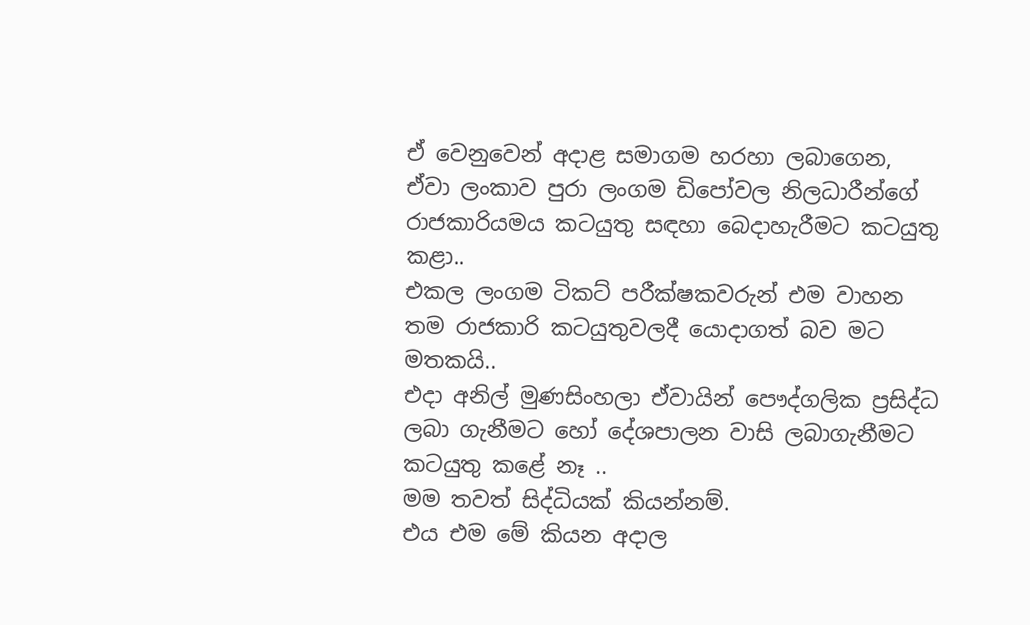ඒ වෙනුවෙන් අදාළ සමාගම හරහා ලබාගෙන,
ඒවා ලංකාව පුරා ලංගම ඩිපෝවල නිලධාරීන්ගේ රාජකාරියමය කටයුතු සඳහා බෙදාහැරීමට කටයුතු කළා..
එකල ලංගම ටිකට් පරීක්ෂකවරුන් එම වාහන තම රාජකාරි කටයුතුවලදී යොදාගත් බව මට මතකයි..
එදා අනිල් මුණසිංහලා ඒවායින් පෞද්ගලික ප්‍රසිද්ධ ලබා ගැනීමට හෝ දේශපාලන වාසි ලබාගැනීමට කටයුතු කළේ නෑ ..
මම තවත් සිද්ධියක් කියන්නම්.
එය එම මේ කියන අදාල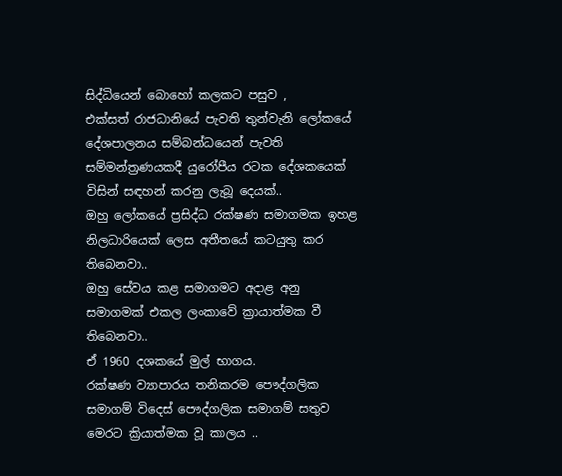සිද්ධියෙන් බොහෝ කලකට පසුව ,
එක්සත් රාජධානියේ පැවති තුන්වැනි ලෝකයේ දේශපාලනය සම්බන්ධයෙන් පැවති සම්මන්ත්‍රණයකදී යුරෝපීය රටක දේශකයෙක් විසින් සඳහන් කරනු ලැබූ දෙයක්..
ඔහු ලෝකයේ ප්‍රසිද්ධ රක්ෂණ සමාගමක ඉහළ නිලධාරියෙක් ලෙස අතීතයේ කටයුතු කර තිබෙනවා..
ඔහු සේවය කළ සමාගමට අදාළ අනු සමාගමක් එකල ලංකාවේ ක්‍රායාත්මක වී තිබෙනවා..
ඒ 1960 දශකයේ මුල් භාගය.
රක්ෂණ ව්‍යාපාරය තනිකරම පෞද්ගලික සමාගම් විදෙස් පෞද්ගලික සමාගම් සතුව මෙරට ක්‍රියාත්මක වූ කාලය ..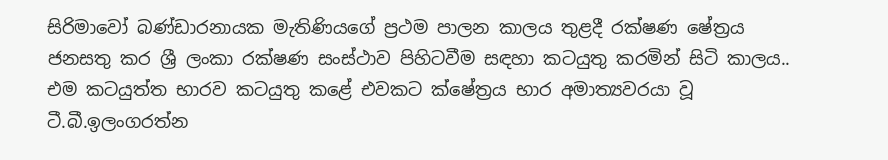සිරිමාවෝ බණ්ඩාරනායක මැතිණියගේ ප්‍රථම පාලන කාලය තුළදී රක්ෂණ ෂේත්‍රය ජනසතු කර ශ්‍රී ලංකා රක්ෂණ සංස්ථාව පිහිටවීම සඳහා කටයුතු කරමින් සිටි කාලය..
එම කටයුත්ත භාරව කටයුතු කළේ එවකට ක්ෂේත්‍රය භාර අමාත්‍යවරයා වූ ටී.බී.ඉලංගරත්න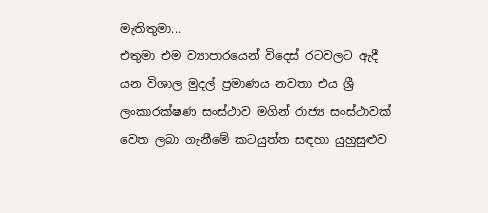මැතිතුමා...
එතුමා එම ව්‍යාපාරයෙන් විදෙස් රටවලට ඇදී යන විශාල මුදල් ප්‍රමාණය නවතා එය ශ්‍රී ලංකාරක්ෂණ සංස්ථාව මගින් රාජ්‍ය සංස්ථාවක් වෙත ලබා ගැනීමේ කටයුත්ත සඳහා යුහුසුළුව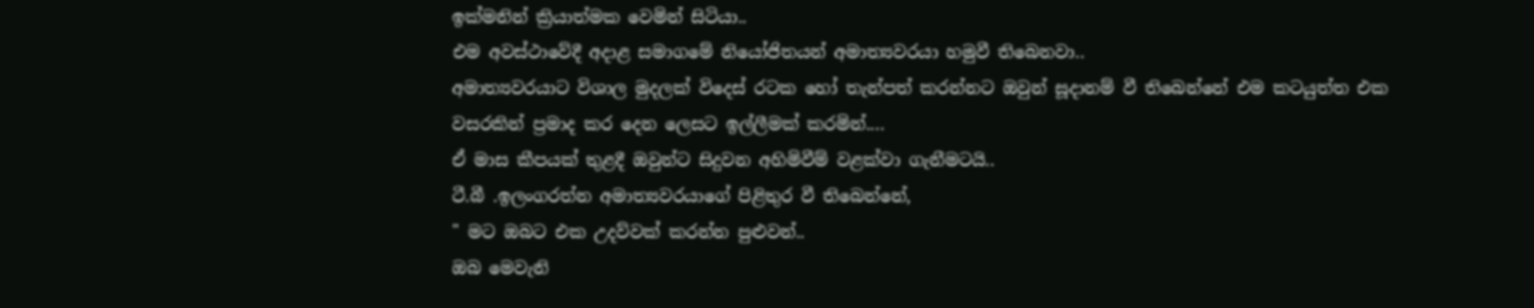ඉක්මනින් ක්‍රියාත්මක වෙමින් සිටියා..
එම අවස්ථාවේදී අදාළ සමාගමේ නියෝජිතයන් අමාත්‍යවරයා හමුවී තිබෙනවා..
අමාත්‍යවරයාට විශාල මුදලක් විදෙස් රටක හෝ තැන්පත් කරන්නට ඔවුන් සූදානම් වී තිබෙන්නේ එම කටයුත්ත එක වසරකින් ප්‍රමාද කර දෙන ලෙසට ඉල්ලීමක් කරමින්....
ඒ මාස කීපයක් තුළදී ඔවුන්ට සිදුවන අහිමිවීම් වළක්වා ගැනීමටයි..
ටී.බී .ඉලංගරත්න අමාත්‍යවරයාගේ පිළිතුර වී තිබෙන්නේ,
" මට ඔබට එක උදව්වක් කරන්න පුළුවන්..
ඔබ මෙවැනි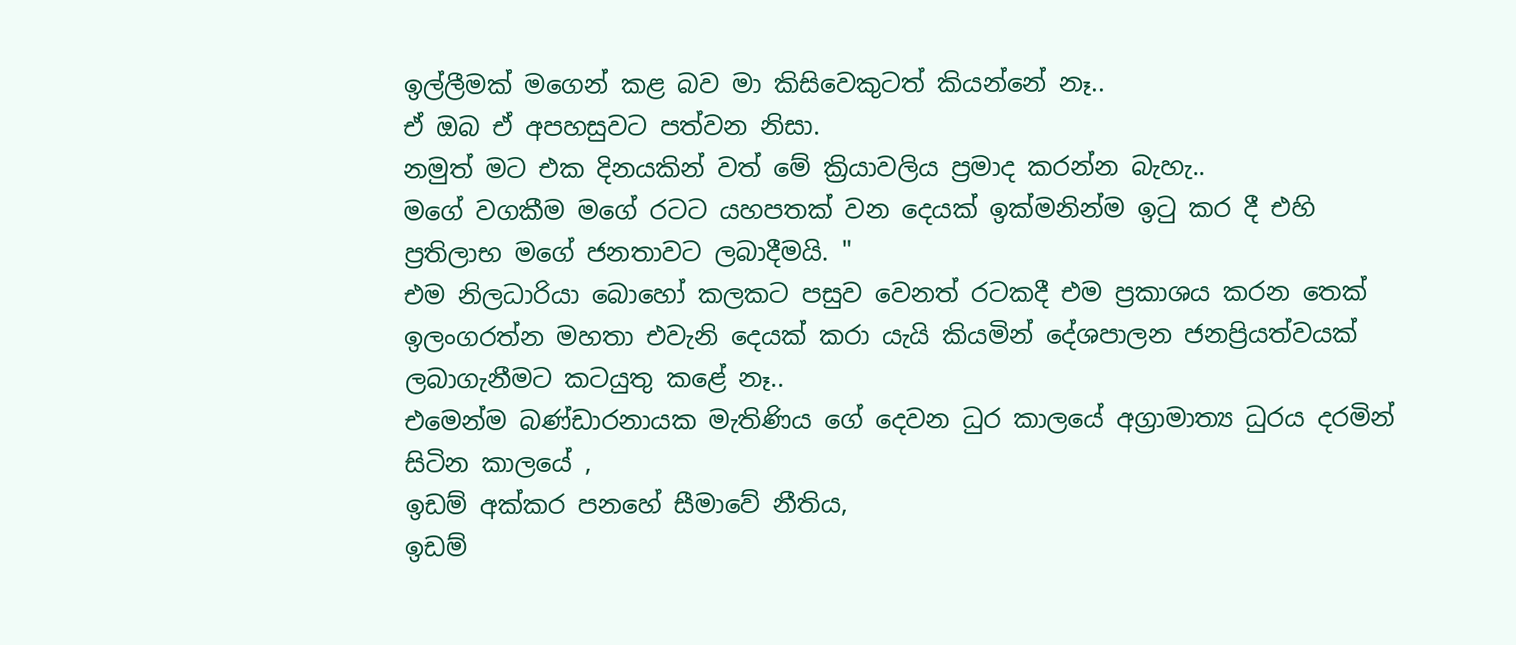ඉල්ලීමක් මගෙන් කළ බව මා කිසිවෙකුටත් කියන්නේ නෑ..
ඒ ඔබ ඒ අපහසුවට පත්වන නිසා.
නමුත් මට එක දිනයකින් වත් මේ ක්‍රියාවලිය ප්‍රමාද කරන්න බැහැ..
මගේ වගකීම මගේ රටට යහපතක් වන දෙයක් ඉක්මනින්ම ඉටු කර දී එහි ප්‍රතිලාභ මගේ ජනතාවට ලබාදීමයි. "
එම නිලධාරියා බොහෝ කලකට පසුව වෙනත් රටකදී එම ප්‍රකාශය කරන තෙක් ඉලංගරත්න මහතා එවැනි දෙයක් කරා යැයි කියමින් දේශපාලන ජනප්‍රියත්වයක් ලබාගැනීමට කටයුතු කළේ නෑ..
එමෙන්ම බණ්ඩාරනායක මැතිණිය ගේ දෙවන ධුර කාලයේ අග්‍රාමාත්‍ය ධුරය දරමින් සිටින කාලයේ ,
ඉඩම් අක්කර පනහේ සීමාවේ නීතිය,
ඉඩම්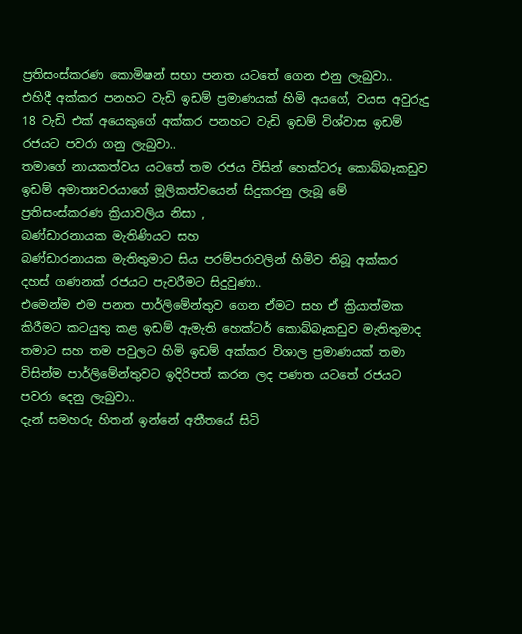ප්‍රතිසංස්කරණ කොමිෂන් සභා පනත යටතේ ගෙන එනු ලැබුවා..
එහිදී අක්කර පනහට වැඩි ඉඩම් ප්‍රමාණයක් හිමි අයගේ, වයස අවුරුදු 18 වැඩි එක් අයෙකුගේ අක්කර පනහට වැඩි ඉඩම් විශ්වාස ඉඩම් රජයට පවරා ගනු ලැබුවා..
තමාගේ නායකත්වය යටතේ තම රජය විසින් හෙක්ටරූ කොබ්බෑකඩුව ඉඩම් අමාත්‍යවරයාගේ මූලිකත්වයෙන් සිදුකරනු ලැබූ මේ ප්‍රතිසංස්කරණ ක්‍රියාවලිය නිසා ,
බණ්ඩාරනායක මැතිණියට සහ
බණ්ඩාරනායක මැතිතුමාට සිය පරම්පරාවලින් හිමිව තිබූ අක්කර දහස් ගණනක් රජයට පැවරීමට සිදුවුණා..
එමෙන්ම එම පනත පාර්ලිමේන්තුව ගෙන ඒමට සහ ඒ ක්‍රියාත්මක කිරීමට කටයුතු කළ ඉඩම් ඇමැති හෙක්ටර් කොබ්බෑකඩුව මැතිතුමාද තමාට සහ තම පවුලට හිමි ඉඩම් අක්කර විශාල ප්‍රමාණයක් තමා විසින්ම පාර්ලිමේන්තුවට ඉදිරිපත් කරන ලද පණත යටතේ රජයට පවරා දෙනු ලැබුවා..
දැන් සමහරු හිතන් ඉන්නේ අතීතයේ සිටි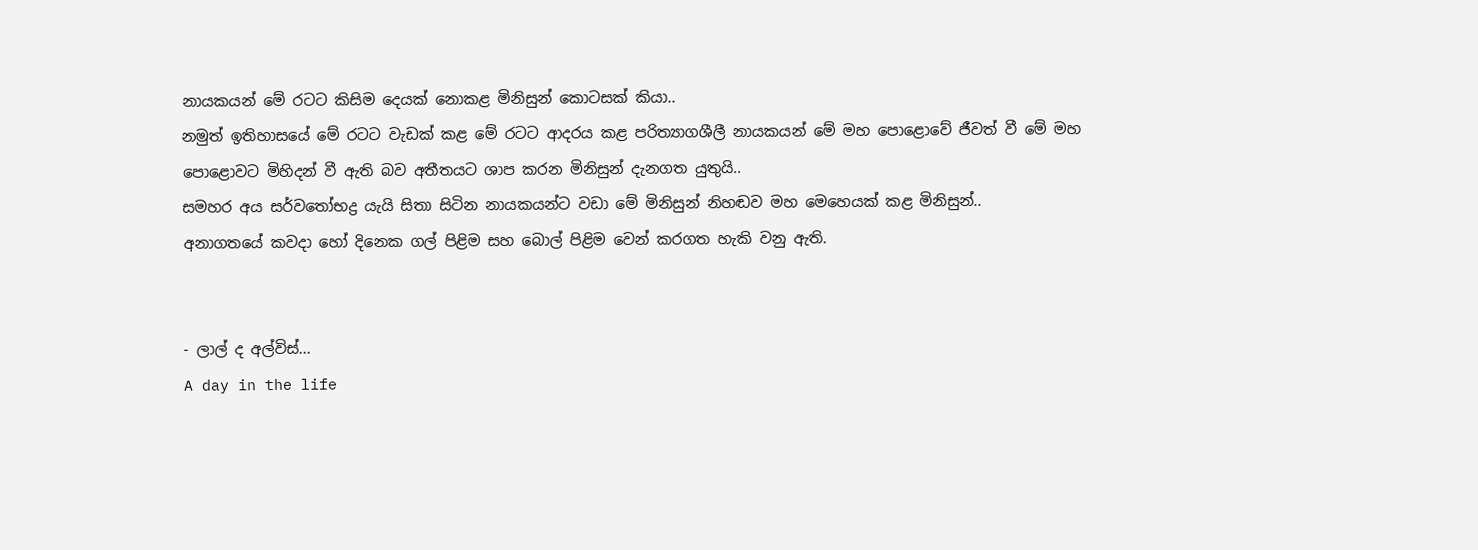නායකයන් මේ රටට කිසිම දෙයක් නොකළ මිනිසුන් කොටසක් කියා..
නමුත් ඉතිහාසයේ මේ රටට වැඩක් කළ මේ රටට ආදරය කළ පරිත්‍යාගශීලී නායකයන් මේ මහ පොළොවේ ජීවත් වී මේ මහ පොළොවට මිහිදන් වී ඇති බව අතීතයට ශාප කරන මිනිසුන් දැනගත යුතුයි..
සමහර අය සර්වතෝභද්‍ර යැයි සිතා සිටින නායකයන්ට වඩා මේ මිනිසුන් නිහඬව මහ මෙහෙයක් කළ මිනිසුන්..
අනාගතයේ කවදා හෝ දිනෙක ගල් පිළිම සහ බොල් පිළිම වෙන් කරගත හැකි වනු ඇති.


- ලාල් ද අල්විස්...
A day in the life